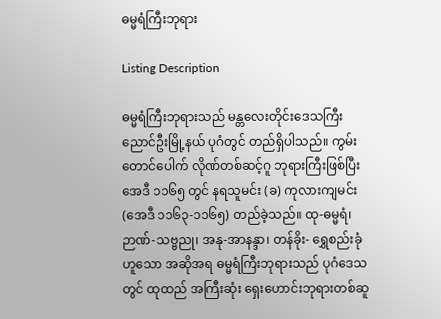ဓမ္မရံကြီးဘုရား

Listing Description

ဓမ္မရံကြီးဘုရားသည် မန္တလေးတိုင်းဒေသကြီး ညောင်ဦးမြို့နယ် ပုဂံတွင် တည်ရှိပါသည်။ ကွမ်းတောင်ပေါက် လိုဏ်တစ်ဆင့်ဂူ ဘုရားကြီးဖြစ်ပြီး အေဒီ ၁၁၆၅ တွင် နရသူမင်း (ခ) ကုလားကျမင်း (အေဒီ ၁၁၆၃-၁၁၆၅) တည်ခဲ့သည်။ ထု-ဓမ္မရံ၊ ဉာဏ်-သဗ္ဗညု၊ အနု-အာနန္ဒာ၊ တန်ခိုး- ရွှေစည်းခုံ ဟူသော အဆိုအရ ဓမ္မရံကြီးဘုရားသည် ပုဂံဒေသတွင် ထုထည် အကြီးဆုံး ရှေးဟောင်းဘုရားတစ်ဆူ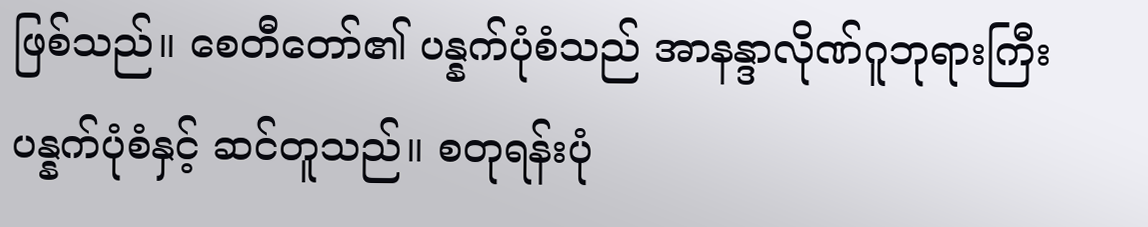ဖြစ်သည်။ စေတီတော်၏ ပန္နက်ပုံစံသည် အာနန္ဒာလိုဏ်ဂူဘုရားကြီး ပန္နက်ပုံစံနှင့် ဆင်တူသည်။ စတုရန်းပုံ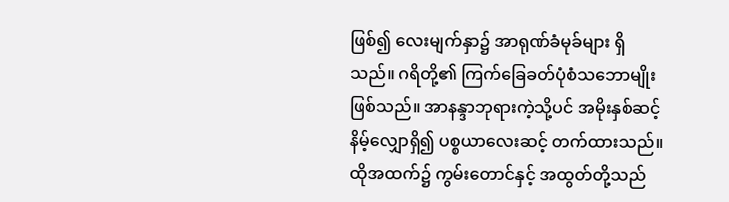ဖြစ်၍ လေးမျက်နှာ၌ အာရုဏ်ခံမုခ်များ ရှိသည်။ ဂရိတို့၏ ကြက်ခြေခတ်ပုံစံသဘောမျိုး ဖြစ်သည်။ အာနန္ဒာဘုရားကဲ့သို့ပင် အမိုးနှစ်ဆင့် နိမ့်လျှောရှိ၍ ပစ္စယာလေးဆင့် တက်ထားသည်။ ထိုအထက်၌ ကွမ်းတောင်နှင့် အထွတ်တို့သည်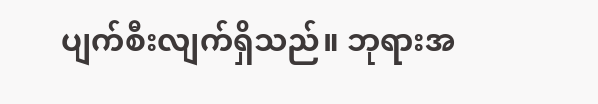ပျက်စီးလျက်ရှိသည်။ ဘုရားအ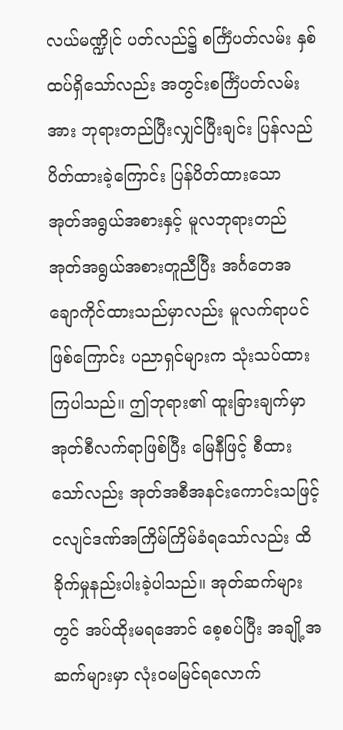လယ်မဏ္ဍိုင် ပတ်လည်၌ စင်္ကြံပတ်လမ်း နှစ်ထပ်ရှိသော်လည်း အတွင်းစင်္ကြံပတ်လမ်းအား ဘုရားတည်ပြီးလျှင်ပြီးချင်း ပြန်လည်ပိတ်ထားခဲ့ကြောင်း ပြန်ပိတ်ထားသော အုတ်အရွယ်အစားနှင့် မူလဘုရားတည် အုတ်အရွယ်အစားတူညီပြီး အင်္ဂတေအချောကိုင်ထားသည်မှာလည်း မူလက်ရာပင်ဖြစ်ကြောင်း ပညာရှင်များက သုံးသပ်ထားကြပါသည်။ ဤဘုရား၏ ထူးခြားချက်မှာ အုတ်စီလက်ရာဖြစ်ပြီး မြေနီဖြင့် စီထားသော်လည်း အုတ်အစီအနင်းကောင်းသဖြင့် ငလျင်ဒဏ်အကြိမ်ကြိမ်ခံရသော်လည်း ထိခိုက်မှုနည်းပါးခဲ့ပါသည်။ အုတ်ဆက်များတွင် အပ်ထိုးမရအောင် စေ့စပ်ပြီး အချို့အဆက်များမှာ လုံးဝမမြင်ရလောက်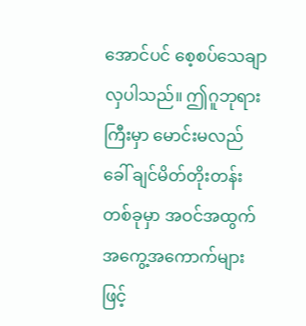အောင်ပင် စေ့စပ်သေချာလှပါသည်။ ဤဂူဘုရားကြီးမှာ မောင်းမလည်ခေါ် ချင်မိတ်တိုးတန်းတစ်ခုမှာ အဝင်အထွက် အကွေ့အကောက်များဖြင့်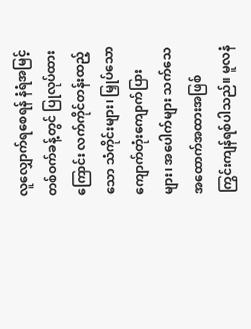လူလျှောက်ရစေရန် နံရံအမြင့် တစ်ဝက်ခန့်တွင် ပြုလုပ်ထားကြောင်း လက်ကိုင်တန်းထည့်သော သံကိုင်းများ၊ မြှုပ်သော ကျောက်တုံးကျောက်ပြားများ၊ အပေါက်များ သက်သေအထောက်အထားအဖြစ် ကြွင်းကျန်ရစ်ပါသည်။ မူလနံ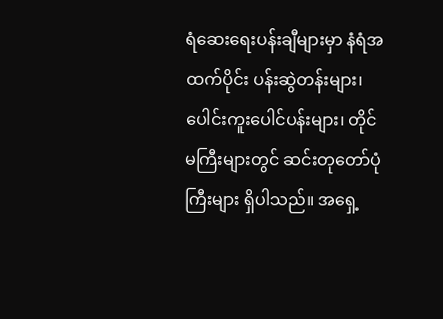ရံဆေးရေးပန်းချီများမှာ နံရံအထက်ပိုင်း ပန်းဆွဲတန်းများ၊ ပေါင်းကူးပေါင်ပန်းများ၊ တိုင်မကြီးများတွင် ဆင်းတုတော်ပုံကြီးများ ရှိပါသည်။ အရှေ့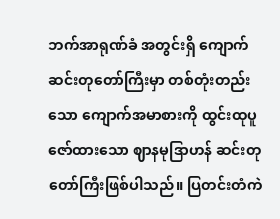ဘက်အာရုဏ်ခံ အတွင်းရှိ ကျောက်ဆင်းတုတော်ကြီးမှာ တစ်တုံးတည်းသော ကျောက်အမာစားကို ထွင်းထုပူဇော်ထားသော ဈာနမုဒြာဟန် ဆင်းတုတော်ကြီးဖြစ်ပါသည်။ ပြတင်းတံကဲ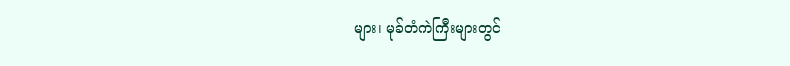များ၊ မုခ်တံကဲကြီးများတွင်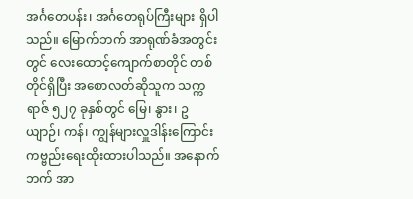အင်္ဂတေပန်း၊ အင်္ဂတေရုပ်ကြီးများ ရှိပါသည်။ မြောက်ဘက် အာရုဏ်ခံအတွင်းတွင် လေးထောင့်ကျောက်စာတိုင် တစ်တိုင်ရှိပြီး အစောလတ်ဆိုသူက သက္ကရာဇ် ၅၂၇ ခုနှစ်တွင် မြေ၊ နွား၊ ဥယျာဉ်၊ ကန်၊ ကျွန်များလှူဒါန်းကြောင်း ကဗ္ဗည်းရေးထိုးထားပါသည်။ အနောက်ဘက် အာ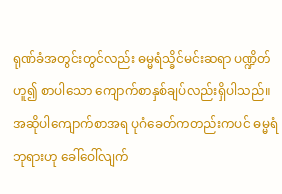ရုဏ်ခံအတွင်းတွင်လည်း ဓမ္မရံသ္ခိင်မင်းဆရာ ပဏ္ဍိတ်ဟူ၍ စာပါသော ကျောက်စာနှစ်ချပ်လည်းရှိပါသည်။ အဆိုပါကျောက်စာအရ ပုဂံခေတ်ကတည်းကပင် ဓမ္မရံဘုရားဟု ခေါ်ဝေါ်လျက်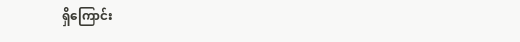ရှိကြောင်း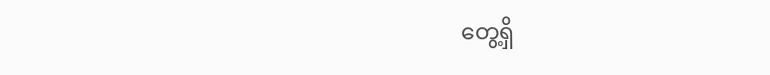တွေ့ရှိ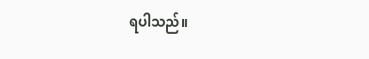ရပါသည်။